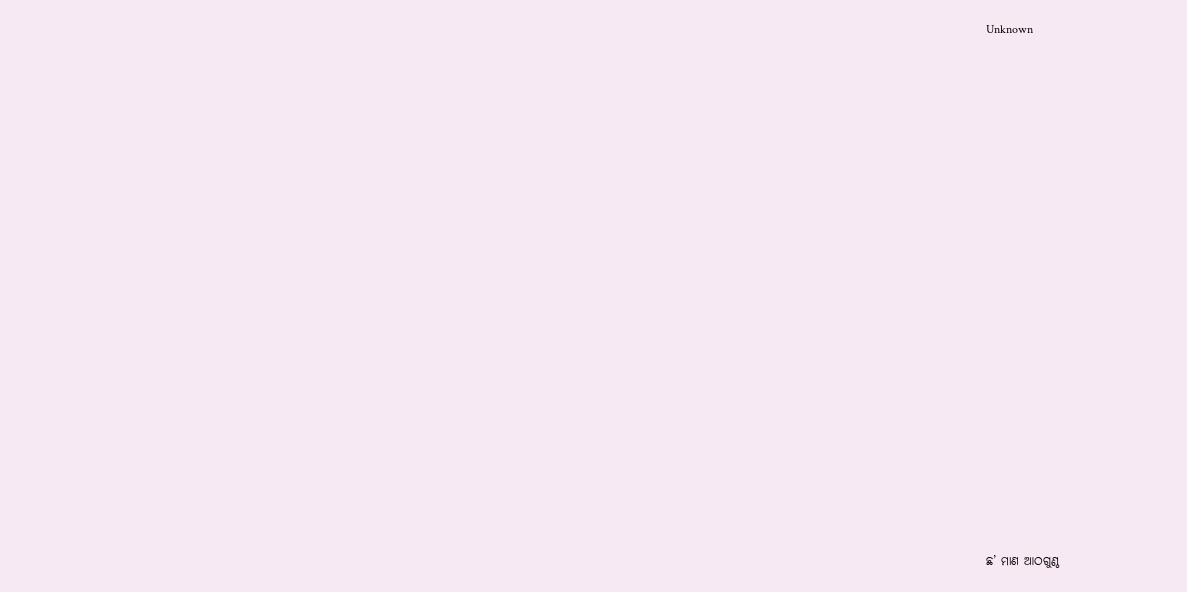Unknown























ଛ’ ମାଣ ଆଠଗୁଣ୍ଠ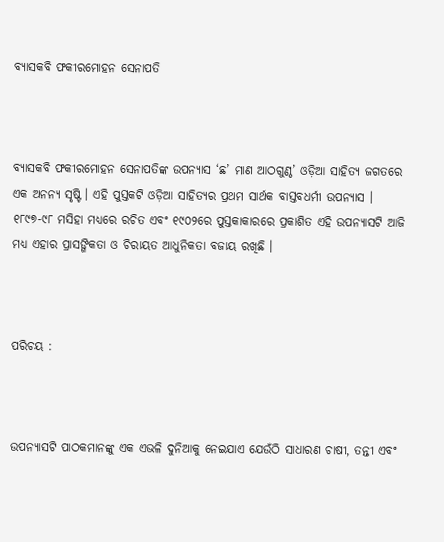ବ୍ୟାସକବି ଫକୀରମୋହନ ସେନାପତି



ବ୍ୟାସକବି ଫକୀରମୋହନ ସେନାପତିଙ୍କ ଉପନ୍ୟାସ ‘ଛ’ ମାଣ ଆଠଗୁଣ୍ଠ’ ଓଡ଼ିଆ ସାହିତ୍ୟ ଜଗତରେ ଏକ ଅନନ୍ୟ ସୃଷ୍ଟି । ଏହି ପୁସ୍ତକଟି ଓଡ଼ିଆ ସାହିତ୍ୟର ପ୍ରଥମ ସାର୍ଥକ ବାସ୍ତବଧର୍ମୀ ଉପନ୍ୟାସ । ୧୮୯୭-୯୮ ମସିହା ମଧ୍ୟରେ ରଚିତ ଏବଂ ୧୯୦୨ରେ ପୁସ୍ତକାକାରରେ ପ୍ରକାଶିତ ଏହି ଉପନ୍ୟାସଟି ଆଜି ମଧ୍ୟ ଏହାର ପ୍ରାସଙ୍ଗିକତା ଓ ଚିରାୟତ ଆଧୁନିକତା ବଜାୟ ରଖିଛି ।



ପରିଚୟ :



ଉପନ୍ୟାସଟି ପାଠକମାନଙ୍କୁ ଏକ ଏଭଳି ଦୁନିଆକୁ ନେଇଯାଏ ଯେଉଁଠି ସାଧାରଣ ଚାଷୀ, ତନ୍ତୀ ଏବଂ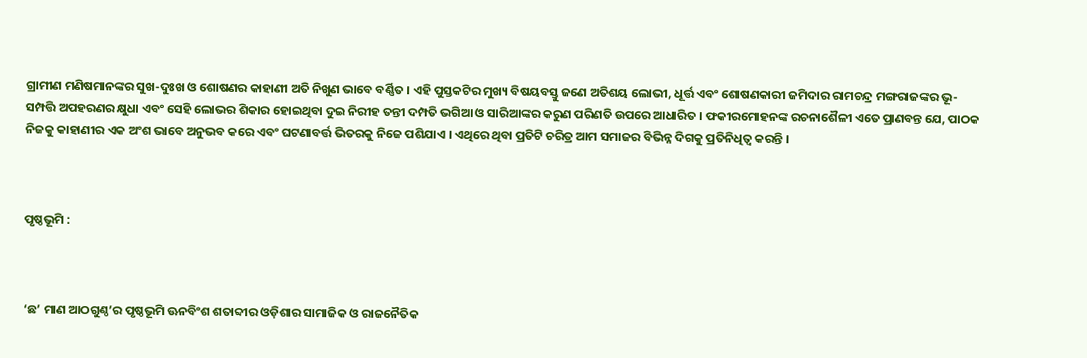ଗ୍ରାମୀଣ ମଣିଷମାନଙ୍କର ସୁଖ-ଦୁଃଖ ଓ ଶୋଷଣର କାହାଣୀ ଅତି ନିଖୁଣ ଭାବେ ବର୍ଣ୍ଣିତ । ଏହି ପୁସ୍ତକଟିର ମୁଖ୍ୟ ବିଷୟବସ୍ତୁ ଜଣେ ଅତିଶୟ ଲୋଭୀ, ଧୂର୍ତ୍ତ ଏବଂ ଶୋଷଣକାରୀ ଜମିଦାର ରାମଚନ୍ଦ୍ର ମଙ୍ଗରାଜଙ୍କର ଭୂ-ସମ୍ପତ୍ତି ଅପହରଣର କ୍ଷୁଧା ଏବଂ ସେହି ଲୋଭର ଶିକାର ହୋଇଥିବା ଦୁଇ ନିରୀହ ତନ୍ତୀ ଦମ୍ପତି ଭଗିଆ ଓ ସାରିଆଙ୍କର କରୁଣ ପରିଣତି ଉପରେ ଆଧାରିତ । ଫକୀରମୋହନଙ୍କ ରଚନାଶୈଳୀ ଏତେ ପ୍ରାଣବନ୍ତ ଯେ, ପାଠକ ନିଜକୁ କାହାଣୀର ଏକ ଅଂଶ ଭାବେ ଅନୁଭବ କରେ ଏବଂ ଘଟଣାବର୍ତ୍ତ ଭିତରକୁ ନିଜେ ପଶିଯାଏ । ଏଥିରେ ଥିବା ପ୍ରତିଟି ଚରିତ୍ର ଆମ ସମାଜର ବିଭିନ୍ନ ଦିଗକୁ ପ୍ରତିନିଧିତ୍ୱ କରନ୍ତି ।



ପୃଷ୍ଠଭୂମି :



‘ଛ’ ମାଣ ଆଠଗୁଣ୍ଠ’ର ପୃଷ୍ଠଭୂମି ଊନବିଂଶ ଶତାବ୍ଦୀର ଓଡ଼ିଶାର ସାମାଜିକ ଓ ରାଜନୈତିକ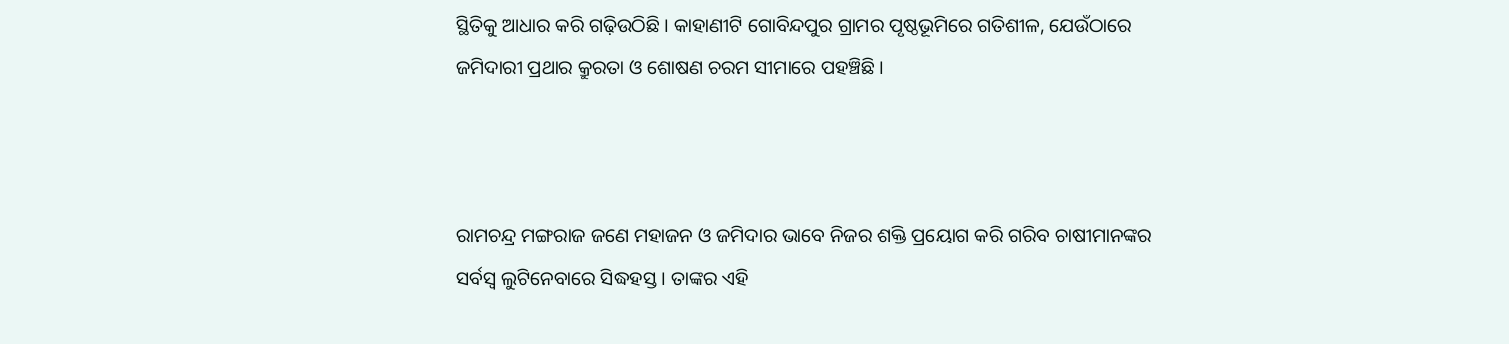ସ୍ଥିତିକୁ ଆଧାର କରି ଗଢ଼ିଉଠିଛି । କାହାଣୀଟି ଗୋବିନ୍ଦପୁର ଗ୍ରାମର ପୃଷ୍ଠଭୂମିରେ ଗତିଶୀଳ, ଯେଉଁଠାରେ ଜମିଦାରୀ ପ୍ରଥାର କ୍ରୁରତା ଓ ଶୋଷଣ ଚରମ ସୀମାରେ ପହଞ୍ଚିଛି ।



ରାମଚନ୍ଦ୍ର ମଙ୍ଗରାଜ ଜଣେ ମହାଜନ ଓ ଜମିଦାର ଭାବେ ନିଜର ଶକ୍ତି ପ୍ରୟୋଗ କରି ଗରିବ ଚାଷୀମାନଙ୍କର ସର୍ବସ୍ୱ ଲୁଟିନେବାରେ ସିଦ୍ଧହସ୍ତ । ତାଙ୍କର ଏହି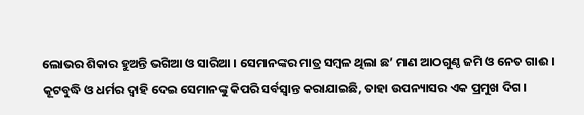ଲୋଭର ଶିକାର ହୁଅନ୍ତି ଭଗିଆ ଓ ସାରିଆ । ସେମାନଙ୍କର ମାତ୍ର ସମ୍ବଳ ଥିଲା ଛ’ ମାଣ ଆଠଗୁଣ୍ଠ ଜମି ଓ ନେତ ଗାଈ । କୂଟବୁଦ୍ଧି ଓ ଧର୍ମର ଦ୍ୱାହି ଦେଇ ସେମାନଙ୍କୁ କିପରି ସର୍ବସ୍ୱାନ୍ତ କରାଯାଇଛି, ତାହା ଉପନ୍ୟାସର ଏକ ପ୍ରମୁଖ ଦିଗ ।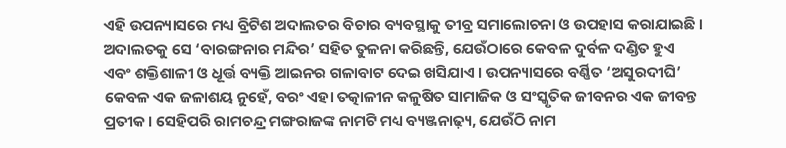ଏହି ଉପନ୍ୟାସରେ ମଧ୍ୟ ବ୍ରିଟିଶ ଅଦାଲତର ବିଚାର ବ୍ୟବସ୍ଥାକୁ ତୀବ୍ର ସମାଲୋଚନା ଓ ଉପହାସ କରାଯାଇଛି । ଅଦାଲତକୁ ସେ ‘ବାରଙ୍ଗନାର ମନ୍ଦିର’ ସହିତ ତୁଳନା କରିଛନ୍ତି, ଯେଉଁଠାରେ କେବଳ ଦୁର୍ବଳ ଦଣ୍ଡିତ ହୁଏ ଏବଂ ଶକ୍ତିଶାଳୀ ଓ ଧୂର୍ତ୍ତ ବ୍ୟକ୍ତି ଆଇନର ଗଳାବାଟ ଦେଇ ଖସିଯାଏ । ଉପନ୍ୟାସରେ ବର୍ଣ୍ଣିତ ‘ଅସୁରଦୀଘି’ କେବଳ ଏକ ଜଳାଶୟ ନୁହେଁ, ବରଂ ଏହା ତତ୍କାଳୀନ କଳୁଷିତ ସାମାଜିକ ଓ ସଂସ୍କୃତିକ ଜୀବନର ଏକ ଜୀବନ୍ତ ପ୍ରତୀକ । ସେହିପରି ରାମଚନ୍ଦ୍ର ମଙ୍ଗରାଜଙ୍କ ନାମଟି ମଧ୍ୟ ବ୍ୟଞ୍ଜନାଢ଼୍ୟ, ଯେଉଁଠି ନାମ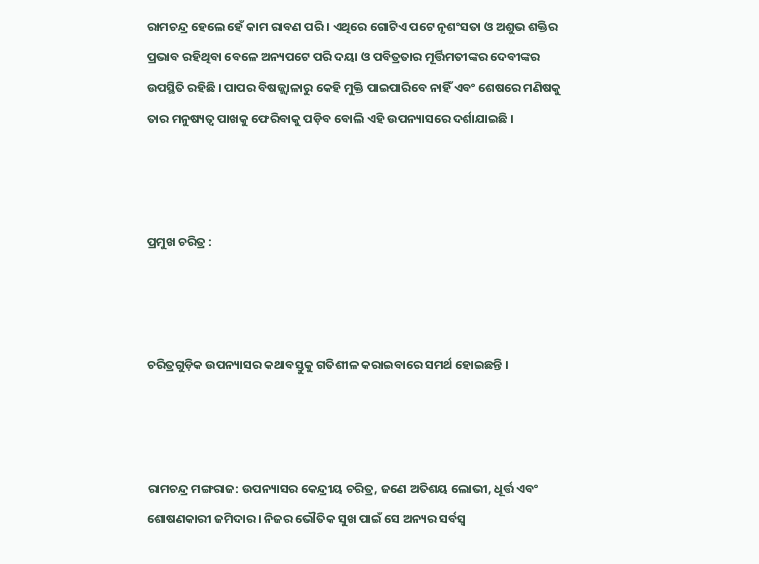ରାମଚନ୍ଦ୍ର ହେଲେ ହେଁ କାମ ରାବଣ ପରି । ଏଥିରେ ଗୋଟିଏ ପଟେ ନୃଶଂସତା ଓ ଅଶୁଭ ଶକ୍ତିର ପ୍ରଭାବ ରହିଥିବା ବେଳେ ଅନ୍ୟପଟେ ପରି ଦୟା ଓ ପବିତ୍ରତାର ମୂର୍ତ୍ତିମତୀଙ୍କର ଦେବୀଙ୍କର ଉପସ୍ଥିତି ରହିଛି । ପାପର ବିଷଜ୍ଜ୍ୱାଳାରୁ କେହି ମୁକ୍ତି ପାଇପାରିବେ ନାହିଁ ଏବଂ ଶେଷରେ ମଣିଷକୁ ତାର ମନୁଷ୍ୟତ୍ୱ ପାଖକୁ ଫେରିବାକୁ ପଡ଼ିବ ବୋଲି ଏହି ଉପନ୍ୟାସରେ ଦର୍ଶାଯାଇଛି ।



ପ୍ରମୁଖ ଚରିତ୍ର :



ଚରିତ୍ରଗୁଡ଼ିକ ଉପନ୍ୟାସର କଥାବସ୍ତୁକୁ ଗତିଶୀଳ କରାଇବାରେ ସମର୍ଥ ହୋଇଛନ୍ତି ।



ରାମଚନ୍ଦ୍ର ମଙ୍ଗରାଜ: ଉପନ୍ୟାସର କେନ୍ଦ୍ରୀୟ ଚରିତ୍ର, ଜଣେ ଅତିଶୟ ଲୋଭୀ, ଧୂର୍ତ୍ତ ଏବଂ ଶୋଷଣକାରୀ ଜମିଦାର । ନିଜର ଭୌତିକ ସୁଖ ପାଇଁ ସେ ଅନ୍ୟର ସର୍ବସ୍ୱ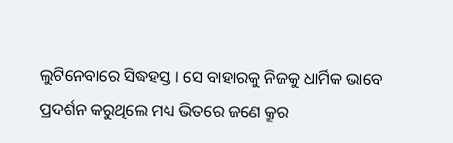ଲୁଟିନେବାରେ ସିଦ୍ଧହସ୍ତ । ସେ ବାହାରକୁ ନିଜକୁ ଧାର୍ମିକ ଭାବେ ପ୍ରଦର୍ଶନ କରୁଥିଲେ ମଧ୍ୟ ଭିତରେ ଜଣେ କ୍ରୂର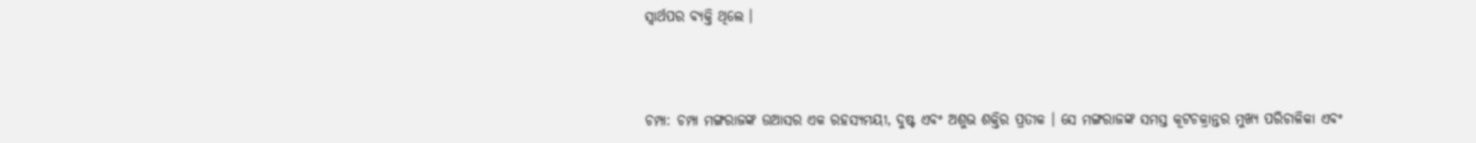ସ୍ୱାର୍ଥପର ବ୍ୟକ୍ତି ଥିଲେ ।



ଚମ୍ପା: ଚମ୍ପା ମଙ୍ଗରାଜଙ୍କ ଉଆସର ଏକ ରହସ୍ୟମୟୀ, ଦୁଷ୍ଟ ଏବଂ ଅଶୁଭ ଶକ୍ତିର ପ୍ରତୀକ । ସେ ମଙ୍ଗରାଜଙ୍କ ସମସ୍ତ କୂଟଚକ୍ରାନ୍ତର ମୁଖ୍ୟ ପରିଚାଳିକା ଏବଂ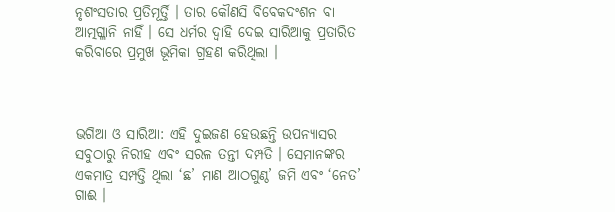ନୃଶଂସତାର ପ୍ରତିମୂର୍ତ୍ତି । ତାର କୌଣସି ବିବେକଦଂଶନ ବା ଆତ୍ମଗ୍ଳାନି ନାହିଁ । ସେ ଧର୍ମର ଦ୍ୱାହି ଦେଇ ସାରିଆକୁ ପ୍ରତାରିତ କରିବାରେ ପ୍ରମୁଖ ଭୂମିକା ଗ୍ରହଣ କରିଥିଲା ।



ଭଗିଆ ଓ ସାରିଆ: ଏହି ଦୁଇଜଣ ହେଉଛନ୍ତି ଉପନ୍ୟାସର ସବୁଠାରୁ ନିରୀହ ଏବଂ ସରଳ ତନ୍ତୀ ଦମ୍ପତି । ସେମାନଙ୍କର ଏକମାତ୍ର ସମ୍ପତ୍ତି ଥିଲା ‘ଛ’ ମାଣ ଆଠଗୁଣ୍ଠ’ ଜମି ଏବଂ ‘ନେତ’ ଗାଈ ।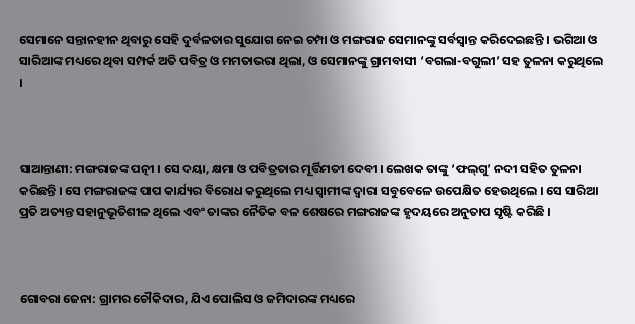ସେମାନେ ସନ୍ତାନହୀନ ଥିବାରୁ ସେହି ଦୁର୍ବଳତାର ସୁଯୋଗ ନେଇ ଚମ୍ପା ଓ ମଙ୍ଗରାଜ ସେମାନଙ୍କୁ ସର୍ବସ୍ୱାନ୍ତ କରିଦେଇଛନ୍ତି । ଭଗିଆ ଓ ସାରିଆଙ୍କ ମଧ୍ୟରେ ଥିବା ସମ୍ପର୍କ ଅତି ପବିତ୍ର ଓ ମମତାଭରା ଥିଲା, ଓ ସେମାନଙ୍କୁ ଗ୍ରାମବାସୀ ‘ବଗଲା-ବଗୁଲୀ’ ସହ ତୁଳନା କରୁଥିଲେ ।



ସାଆନ୍ତାଣୀ: ମଙ୍ଗରାଜଙ୍କ ପତ୍ନୀ । ସେ ଦୟା, କ୍ଷମା ଓ ପବିତ୍ରତାର ମୂର୍ତ୍ତିମତୀ ଦେବୀ । ଲେଖକ ତାଙ୍କୁ ‘ଫଲ୍‍ଗୁ’ ନଦୀ ସହିତ ତୁଳନା କରିଛନ୍ତି । ସେ ମଙ୍ଗରାଜଙ୍କ ପାପ କାର୍ଯ୍ୟର ବିରୋଧ କରୁଥିଲେ ମଧ୍ୟ ସ୍ୱାମୀଙ୍କ ଦ୍ୱାରା ସବୁବେଳେ ଉପେକ୍ଷିତ ହେଉଥିଲେ । ସେ ସାରିଆ ପ୍ରତି ଅତ୍ୟନ୍ତ ସହାନୁଭୂତିଶୀଳ ଥିଲେ ଏବଂ ତାଙ୍କର ନୈତିକ ବଳ ଶେଷରେ ମଙ୍ଗରାଜଙ୍କ ହୃଦୟରେ ଅନୁତାପ ସୃଷ୍ଟି କରିଛି ।



ଗୋବରା ଜେନା: ଗ୍ରାମର ଚୌକିଦାର, ଯିଏ ପୋଲିସ ଓ ଜମିଦାରଙ୍କ ମଧ୍ୟରେ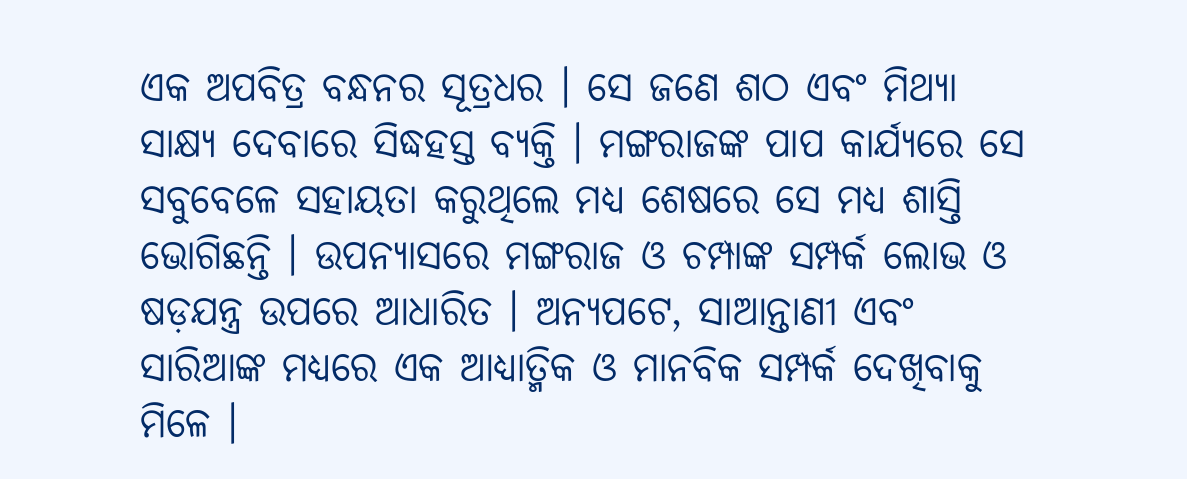ଏକ ଅପବିତ୍ର ବନ୍ଧନର ସୂତ୍ରଧର । ସେ ଜଣେ ଶଠ ଏବଂ ମିଥ୍ୟା ସାକ୍ଷ୍ୟ ଦେବାରେ ସିଦ୍ଧହସ୍ତ ବ୍ୟକ୍ତି । ମଙ୍ଗରାଜଙ୍କ ପାପ କାର୍ଯ୍ୟରେ ସେ ସବୁବେଳେ ସହାୟତା କରୁଥିଲେ ମଧ୍ୟ ଶେଷରେ ସେ ମଧ୍ୟ ଶାସ୍ତି ଭୋଗିଛନ୍ତି । ଉପନ୍ୟାସରେ ମଙ୍ଗରାଜ ଓ ଚମ୍ପାଙ୍କ ସମ୍ପର୍କ ଲୋଭ ଓ ଷଡ଼ଯନ୍ତ୍ର ଉପରେ ଆଧାରିତ । ଅନ୍ୟପଟେ, ସାଆନ୍ତାଣୀ ଏବଂ ସାରିଆଙ୍କ ମଧ୍ୟରେ ଏକ ଆଧ୍ୟାତ୍ମିକ ଓ ମାନବିକ ସମ୍ପର୍କ ଦେଖିବାକୁ ମିଳେ ।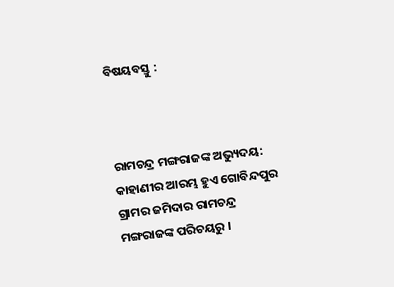ବିଷୟବସ୍ତୁ :



ରାମଚନ୍ଦ୍ର ମଙ୍ଗରାଜଙ୍କ ଅଭ୍ୟୁଦୟ: କାହାଣୀର ଆରମ୍ଭ ହୁଏ ଗୋବିନ୍ଦପୁର ଗ୍ରାମର ଜମିଦାର ରାମଚନ୍ଦ୍ର ମଙ୍ଗରାଜଙ୍କ ପରିଚୟରୁ ।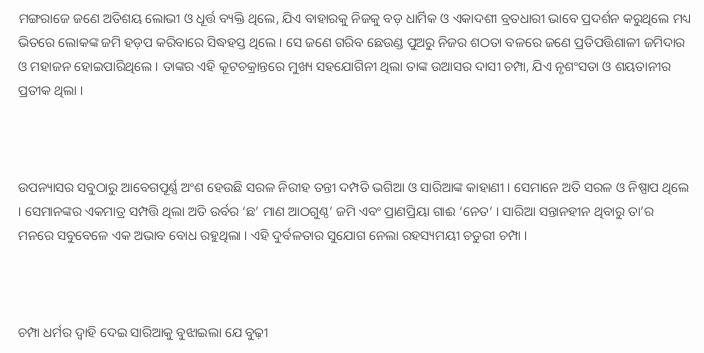ମଙ୍ଗରାଜେ ଜଣେ ଅତିଶୟ ଲୋଭୀ ଓ ଧୂର୍ତ୍ତ ବ୍ୟକ୍ତି ଥିଲେ, ଯିଏ ବାହାରକୁ ନିଜକୁ ବଡ଼ ଧାର୍ମିକ ଓ ଏକାଦଶୀ ବ୍ରତଧାରୀ ଭାବେ ପ୍ରଦର୍ଶନ କରୁଥିଲେ ମଧ୍ୟ ଭିତରେ ଲୋକଙ୍କ ଜମି ହଡ଼ପ କରିବାରେ ସିଦ୍ଧହସ୍ତ ଥିଲେ । ସେ ଜଣେ ଗରିବ ଛେଉଣ୍ଡ ପୁଅରୁ ନିଜର ଶଠତା ବଳରେ ଜଣେ ପ୍ରତିପତ୍ତିଶାଳୀ ଜମିଦାର ଓ ମହାଜନ ହୋଇପାରିଥିଲେ । ତାଙ୍କର ଏହି କୂଟଚକ୍ରାନ୍ତରେ ମୁଖ୍ୟ ସହଯୋଗିନୀ ଥିଲା ତାଙ୍କ ଉଆସର ଦାସୀ ଚମ୍ପା, ଯିଏ ନୃଶଂସତା ଓ ଶୟତାନୀର ପ୍ରତୀକ ଥିଲା ।



ଉପନ୍ୟାସର ସବୁଠାରୁ ଆବେଗପୂର୍ଣ୍ଣ ଅଂଶ ହେଉଛି ସରଳ ନିରୀହ ତନ୍ତୀ ଦମ୍ପତି ଭଗିଆ ଓ ସାରିଆଙ୍କ କାହାଣୀ । ସେମାନେ ଅତି ସରଳ ଓ ନିଷ୍ପାପ ଥିଲେ । ସେମାନଙ୍କର ଏକମାତ୍ର ସମ୍ପତ୍ତି ଥିଲା ଅତି ଉର୍ବର ‘ଛ’ ମାଣ ଆଠଗୁଣ୍ଠ’ ଜମି ଏବଂ ପ୍ରାଣପ୍ରିୟା ଗାଈ ‘ନେତ’ । ସାରିଆ ସନ୍ତାନହୀନ ଥିବାରୁ ତା’ର ମନରେ ସବୁବେଳେ ଏକ ଅଭାବ ବୋଧ ରହୁଥିଲା । ଏହି ଦୁର୍ବଳତାର ସୁଯୋଗ ନେଲା ରହସ୍ୟମୟୀ ଚତୁରୀ ଚମ୍ପା ।



ଚମ୍ପା ଧର୍ମର ଦ୍ୱାହି ଦେଇ ସାରିଆକୁ ବୁଝାଇଲା ଯେ ବୁଢ଼ୀ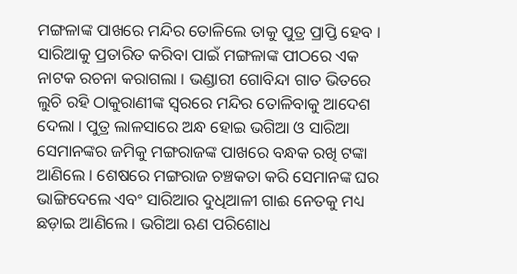ମଙ୍ଗଳାଙ୍କ ପାଖରେ ମନ୍ଦିର ତୋଳିଲେ ତାକୁ ପୁତ୍ର ପ୍ରାପ୍ତି ହେବ । ସାରିଆକୁ ପ୍ରତାରିତ କରିବା ପାଇଁ ମଙ୍ଗଳାଙ୍କ ପୀଠରେ ଏକ ନାଟକ ରଚନା କରାଗଲା । ଭଣ୍ଡାରୀ ଗୋବିନ୍ଦା ଗାତ ଭିତରେ ଲୁଚି ରହି ଠାକୁରାଣୀଙ୍କ ସ୍ୱରରେ ମନ୍ଦିର ତୋଳିବାକୁ ଆଦେଶ ଦେଲା । ପୁତ୍ର ଲାଳସାରେ ଅନ୍ଧ ହୋଇ ଭଗିଆ ଓ ସାରିଆ ସେମାନଙ୍କର ଜମିକୁ ମଙ୍ଗରାଜଙ୍କ ପାଖରେ ବନ୍ଧକ ରଖି ଟଙ୍କା ଆଣିଲେ । ଶେଷରେ ମଙ୍ଗରାଜ ଚଞ୍ଚକତା କରି ସେମାନଙ୍କ ଘର ଭାଙ୍ଗିଦେଲେ ଏବଂ ସାରିଆର ଦୁଧିଆଳୀ ଗାଈ ନେତକୁ ମଧ୍ୟ ଛଡ଼ାଇ ଆଣିଲେ । ଭଗିଆ ଋଣ ପରିଶୋଧ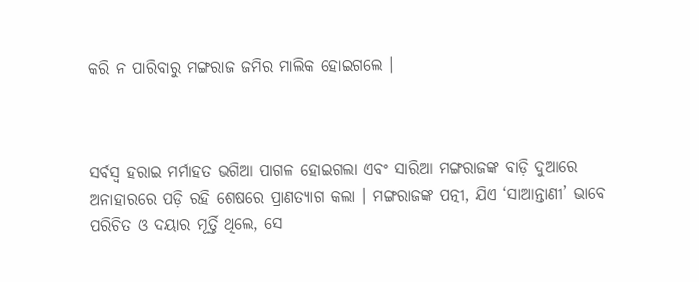କରି ନ ପାରିବାରୁ ମଙ୍ଗରାଜ ଜମିର ମାଲିକ ହୋଇଗଲେ ।



ସର୍ବସ୍ୱ ହରାଇ ମର୍ମାହତ ଭଗିଆ ପାଗଳ ହୋଇଗଲା ଏବଂ ସାରିଆ ମଙ୍ଗରାଜଙ୍କ ବାଡ଼ି ଦୁଆରେ ଅନାହାରରେ ପଡ଼ି ରହି ଶେଷରେ ପ୍ରାଣତ୍ୟାଗ କଲା । ମଙ୍ଗରାଜଙ୍କ ପତ୍ନୀ, ଯିଏ ‘ସାଆନ୍ତାଣୀ’ ଭାବେ ପରିଚିତ ଓ ଦୟାର ମୂର୍ତ୍ତି ଥିଲେ, ସେ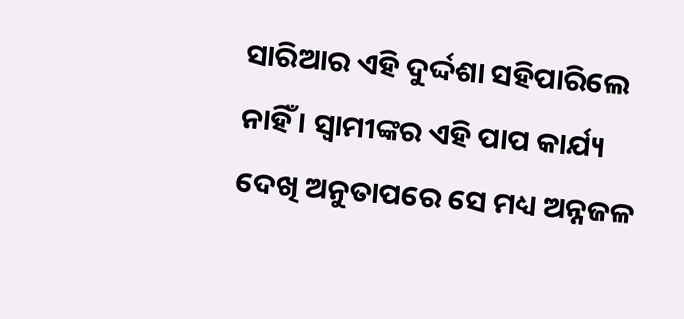ସାରିଆର ଏହି ଦୁର୍ଦ୍ଦଶା ସହିପାରିଲେ ନାହିଁ । ସ୍ୱାମୀଙ୍କର ଏହି ପାପ କାର୍ଯ୍ୟ ଦେଖି ଅନୁତାପରେ ସେ ମଧ୍ୟ ଅନ୍ନଜଳ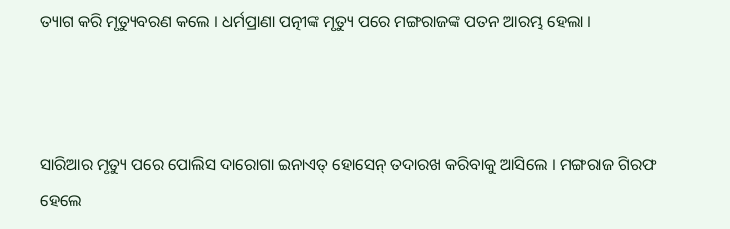ତ୍ୟାଗ କରି ମୃତ୍ୟୁବରଣ କଲେ । ଧର୍ମପ୍ରାଣା ପତ୍ନୀଙ୍କ ମୃତ୍ୟୁ ପରେ ମଙ୍ଗରାଜଙ୍କ ପତନ ଆରମ୍ଭ ହେଲା ।



ସାରିଆର ମୃତ୍ୟୁ ପରେ ପୋଲିସ ଦାରୋଗା ଇନାଏତ୍ ହୋସେନ୍ ତଦାରଖ କରିବାକୁ ଆସିଲେ । ମଙ୍ଗରାଜ ଗିରଫ ହେଲେ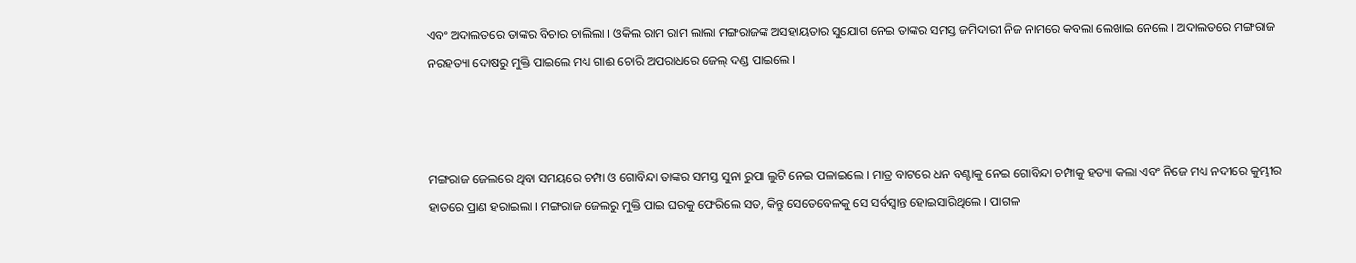ଏବଂ ଅଦାଲତରେ ତାଙ୍କର ବିଚାର ଚାଲିଲା । ଓକିଲ ରାମ ରାମ ଲାଲା ମଙ୍ଗରାଜଙ୍କ ଅସହାୟତାର ସୁଯୋଗ ନେଇ ତାଙ୍କର ସମସ୍ତ ଜମିଦାରୀ ନିଜ ନାମରେ କବଲା ଲେଖାଇ ନେଲେ । ଅଦାଲତରେ ମଙ୍ଗରାଜ ନରହତ୍ୟା ଦୋଷରୁ ମୁକ୍ତି ପାଇଲେ ମଧ୍ୟ ଗାଈ ଚୋରି ଅପରାଧରେ ଜେଲ୍ ଦଣ୍ଡ ପାଇଲେ ।



ମଙ୍ଗରାଜ ଜେଲରେ ଥିବା ସମୟରେ ଚମ୍ପା ଓ ଗୋବିନ୍ଦା ତାଙ୍କର ସମସ୍ତ ସୁନା ରୁପା ଲୁଟି ନେଇ ପଳାଇଲେ । ମାତ୍ର ବାଟରେ ଧନ ବଣ୍ଟାକୁ ନେଇ ଗୋବିନ୍ଦା ଚମ୍ପାକୁ ହତ୍ୟା କଲା ଏବଂ ନିଜେ ମଧ୍ୟ ନଦୀରେ କୁମ୍ଭୀର ହାତରେ ପ୍ରାଣ ହରାଇଲା । ମଙ୍ଗରାଜ ଜେଲରୁ ମୁକ୍ତି ପାଇ ଘରକୁ ଫେରିଲେ ସତ, କିନ୍ତୁ ସେତେବେଳକୁ ସେ ସର୍ବସ୍ୱାନ୍ତ ହୋଇସାରିଥିଲେ । ପାଗଳ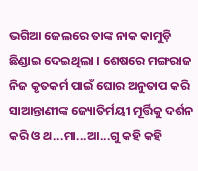ଭଗିଆ ଜେଲରେ ତାଙ୍କ ନାକ କାମୁଡ଼ି ଛିଣ୍ଡାଇ ଦେଇଥିଲା । ଶେଷରେ ମଙ୍ଗରାଜ ନିଜ କୃତକର୍ମ ପାଇଁ ଘୋର ଅନୁତାପ କରି ସାଆନ୍ତାଣୀଙ୍କ ଜ୍ୟୋତିର୍ମୟୀ ମୂର୍ତ୍ତିକୁ ଦର୍ଶନ କରି ଓ ଥ...ମା...ଆ...ଗୁ କହି କହି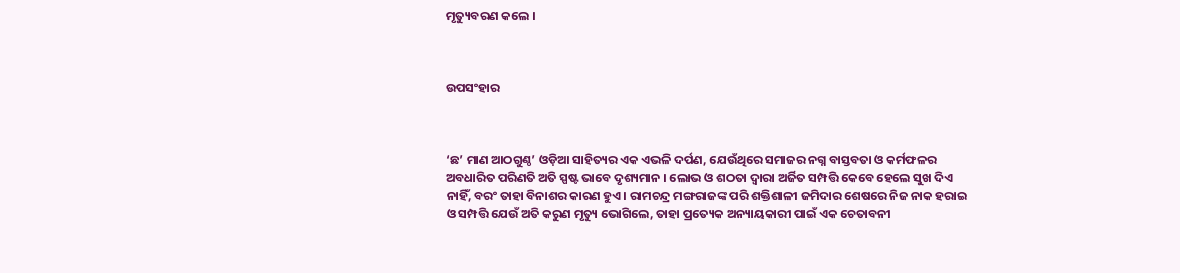ମୃତ୍ୟୁବରଣ କଲେ ।



ଉପସଂହାର



‘ଛ’ ମାଣ ଆଠଗୁଣ୍ଠ’ ଓଡ଼ିଆ ସାହିତ୍ୟର ଏକ ଏଭଳି ଦର୍ପଣ, ଯେଉଁଥିରେ ସମାଜର ନଗ୍ନ ବାସ୍ତବତା ଓ କର୍ମଫଳର ଅବଧାରିତ ପରିଣତି ଅତି ସ୍ପଷ୍ଟ ଭାବେ ଦୃଶ୍ୟମାନ । ଲୋଭ ଓ ଶଠତା ଦ୍ୱାରା ଅର୍ଜିତ ସମ୍ପତ୍ତି କେବେ ହେଲେ ସୁଖ ଦିଏ ନାହିଁ, ବରଂ ତାହା ବିନାଶର କାରଣ ହୁଏ । ରାମଚନ୍ଦ୍ର ମଙ୍ଗରାଜଙ୍କ ପରି ଶକ୍ତିଶାଳୀ ଜମିଦାର ଶେଷରେ ନିଜ ନାକ ହରାଇ ଓ ସମ୍ପତ୍ତି ଯେଉଁ ଅତି କରୁଣ ମୃତ୍ୟୁ ଭୋଗିଲେ, ତାହା ପ୍ରତ୍ୟେକ ଅନ୍ୟାୟକାରୀ ପାଇଁ ଏକ ଚେତାବନୀ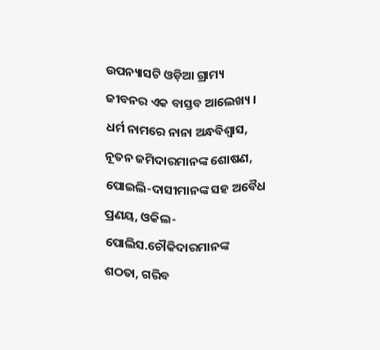ଉପନ୍ୟାସଟି ଓଡ଼ିଆ ଗ୍ରାମ୍ୟ ଜୀବନର ଏକ ବାସ୍ତବ ଆଲେଖ୍ୟ । ଧର୍ମ ନାମରେ ନାନା ଅନ୍ଧବିଶ୍ୱାସ, ନୂତନ ଜମିଦାରମାନଙ୍କ ଶୋଷଣ, ପୋଇଲି-ଦାସୀମାନଙ୍କ ସହ ଅବୈଧ ପ୍ରଣୟ, ଓକିଲ-ପୋଲିସ.ଚୌକିଦାରମାନଙ୍କ ଶଠତା, ଗରିବ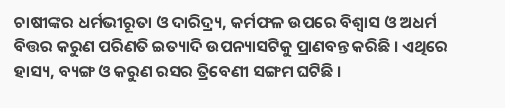ଚାଷୀଙ୍କର ଧର୍ମଭୀରୂତା ଓ ଦାରିଦ୍ର୍ୟ, କର୍ମଫଳ ଉପରେ ବିଶ୍ୱାସ ଓ ଅଧର୍ମ ବିତ୍ତର କରୁଣ ପରିଣତି ଇତ୍ୟାଦି ଉପନ୍ୟାସଟିକୁ ପ୍ରାଣବନ୍ତ କରିଛି । ଏଥିରେ ହାସ୍ୟ, ବ୍ୟଙ୍ଗ ଓ କରୁଣ ରସର ତ୍ରିବେଣୀ ସଙ୍ଗମ ଘଟିଛି ।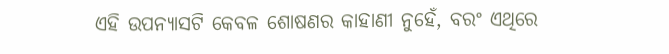ଏହି ଉପନ୍ୟାସଟି କେବଳ ଶୋଷଣର କାହାଣୀ ନୁହେଁ, ବରଂ ଏଥିରେ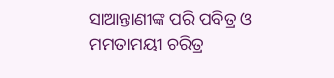ସାଆନ୍ତାଣୀଙ୍କ ପରି ପବିତ୍ର ଓ ମମତାମୟୀ ଚରିତ୍ର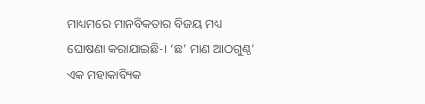ମାଧ୍ୟମରେ ମାନବିକତାର ବିଜୟ ମଧ୍ୟ ଘୋଷଣା କରାଯାଇଛି-। ‘ଛ’ ମାଣ ଆଠଗୁଣ୍ଠ’ ଏକ ମହାକାବ୍ୟିକ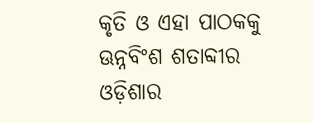କୃତି ଓ ଏହା ପାଠକକୁ ଊନ୍ନବିଂଶ ଶତାବ୍ଦୀର ଓଡ଼ିଶାର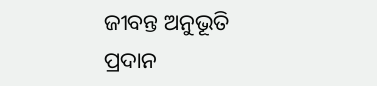ଜୀବନ୍ତ ଅନୁଭୂତି ପ୍ରଦାନ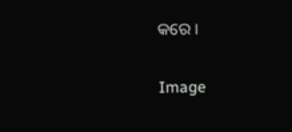କରେ ।

Image